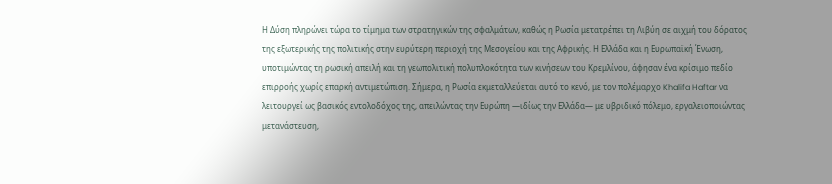Η Δύση πληρώνει τώρα το τίμημα των στρατηγικών της σφαλμάτων, καθώς η Ρωσία μετατρέπει τη Λιβύη σε αιχμή του δόρατος της εξωτερικής της πολιτικής στην ευρύτερη περιοχή της Μεσογείου και της Αφρικής. Η Ελλάδα και η Ευρωπαϊκή Ένωση, υποτιμώντας τη ρωσική απειλή και τη γεωπολιτική πολυπλοκότητα των κινήσεων του Κρεμλίνου, άφησαν ένα κρίσιμο πεδίο επιρροής χωρίς επαρκή αντιμετώπιση. Σήμερα, η Ρωσία εκμεταλλεύεται αυτό το κενό, με τον πολέμαρχο Khalifa Haftar να λειτουργεί ως βασικός εντολοδόχος της, απειλώντας την Ευρώπη —ιδίως την Ελλάδα— με υβριδικό πόλεμο, εργαλειοποιώντας μετανάστευση,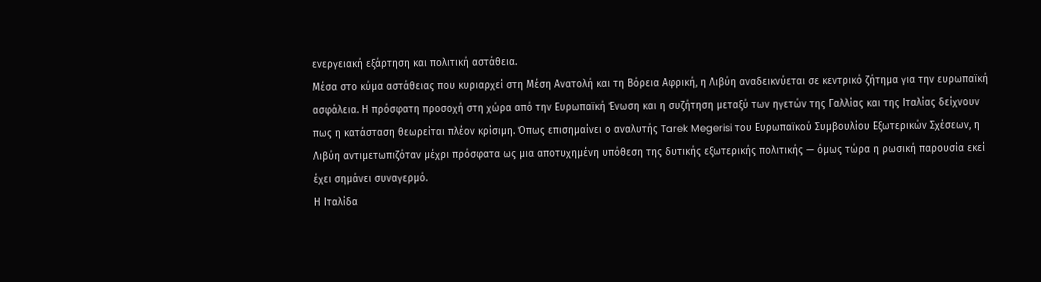ενεργειακή εξάρτηση και πολιτική αστάθεια.
Μέσα στο κύμα αστάθειας που κυριαρχεί στη Μέση Ανατολή και τη Βόρεια Αφρική, η Λιβύη αναδεικνύεται σε κεντρικό ζήτημα για την ευρωπαϊκή ασφάλεια. Η πρόσφατη προσοχή στη χώρα από την Ευρωπαϊκή Ένωση και η συζήτηση μεταξύ των ηγετών της Γαλλίας και της Ιταλίας δείχνουν πως η κατάσταση θεωρείται πλέον κρίσιμη. Όπως επισημαίνει ο αναλυτής Tarek Megerisi του Ευρωπαϊκού Συμβουλίου Εξωτερικών Σχέσεων, η Λιβύη αντιμετωπιζόταν μέχρι πρόσφατα ως μια αποτυχημένη υπόθεση της δυτικής εξωτερικής πολιτικής — όμως τώρα η ρωσική παρουσία εκεί έχει σημάνει συναγερμό.
Η Ιταλίδα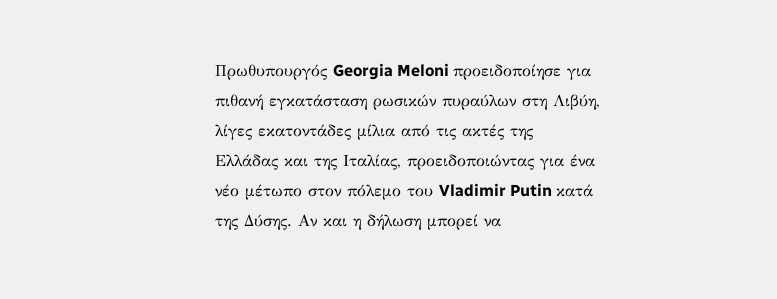Πρωθυπουργός Georgia Meloni προειδοποίησε για πιθανή εγκατάσταση ρωσικών πυραύλων στη Λιβύη, λίγες εκατοντάδες μίλια από τις ακτές της Ελλάδας και της Ιταλίας, προειδοποιώντας για ένα νέο μέτωπο στον πόλεμο του Vladimir Putin κατά της Δύσης. Αν και η δήλωση μπορεί να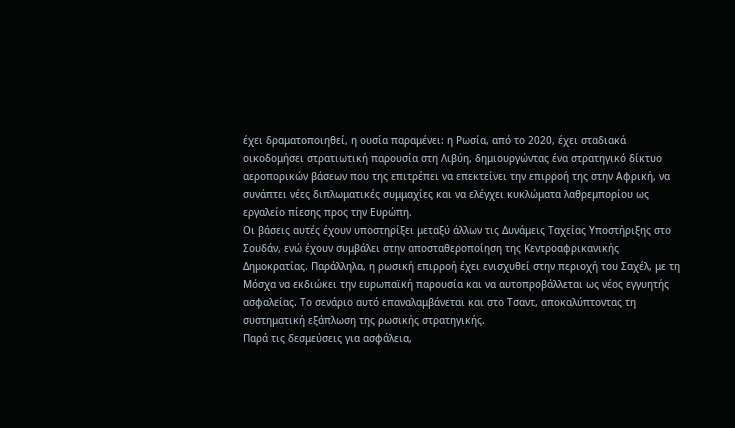έχει δραματοποιηθεί, η ουσία παραμένει: η Ρωσία, από το 2020, έχει σταδιακά οικοδομήσει στρατιωτική παρουσία στη Λιβύη, δημιουργώντας ένα στρατηγικό δίκτυο αεροπορικών βάσεων που της επιτρέπει να επεκτείνει την επιρροή της στην Αφρική, να συνάπτει νέες διπλωματικές συμμαχίες και να ελέγχει κυκλώματα λαθρεμπορίου ως εργαλείο πίεσης προς την Ευρώπη.
Οι βάσεις αυτές έχουν υποστηρίξει μεταξύ άλλων τις Δυνάμεις Ταχείας Υποστήριξης στο Σουδάν, ενώ έχουν συμβάλει στην αποσταθεροποίηση της Κεντροαφρικανικής Δημοκρατίας. Παράλληλα, η ρωσική επιρροή έχει ενισχυθεί στην περιοχή του Σαχέλ, με τη Μόσχα να εκδιώκει την ευρωπαϊκή παρουσία και να αυτοπροβάλλεται ως νέος εγγυητής ασφαλείας. Το σενάριο αυτό επαναλαμβάνεται και στο Τσαντ, αποκαλύπτοντας τη συστηματική εξάπλωση της ρωσικής στρατηγικής.
Παρά τις δεσμεύσεις για ασφάλεια,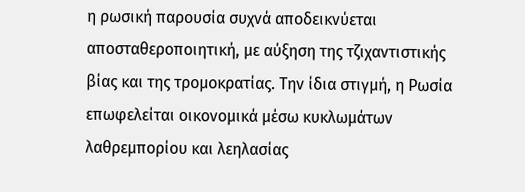η ρωσική παρουσία συχνά αποδεικνύεται αποσταθεροποιητική, με αύξηση της τζιχαντιστικής βίας και της τρομοκρατίας. Την ίδια στιγμή, η Ρωσία επωφελείται οικονομικά μέσω κυκλωμάτων λαθρεμπορίου και λεηλασίας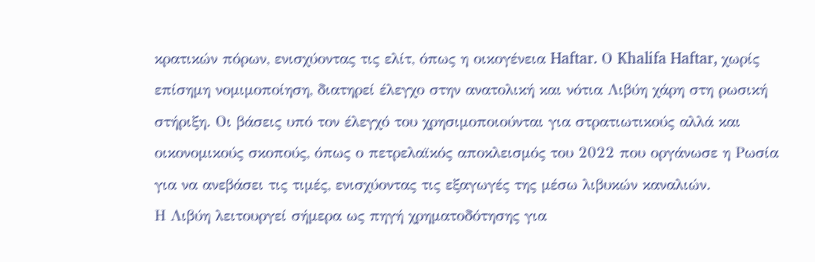κρατικών πόρων, ενισχύοντας τις ελίτ, όπως η οικογένεια Haftar. Ο Khalifa Haftar, χωρίς επίσημη νομιμοποίηση, διατηρεί έλεγχο στην ανατολική και νότια Λιβύη χάρη στη ρωσική στήριξη. Οι βάσεις υπό τον έλεγχό του χρησιμοποιούνται για στρατιωτικούς αλλά και οικονομικούς σκοπούς, όπως ο πετρελαϊκός αποκλεισμός του 2022 που οργάνωσε η Ρωσία για να ανεβάσει τις τιμές, ενισχύοντας τις εξαγωγές της μέσω λιβυκών καναλιών.
Η Λιβύη λειτουργεί σήμερα ως πηγή χρηματοδότησης για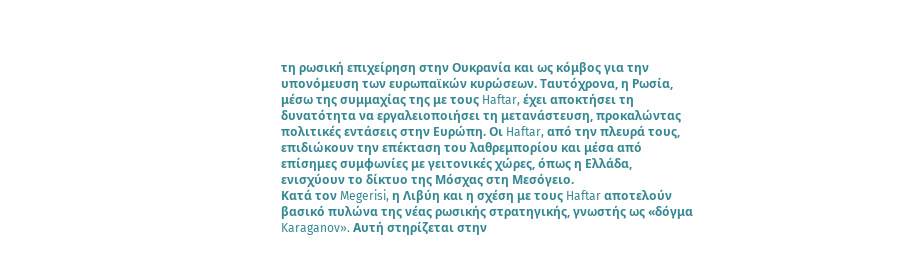τη ρωσική επιχείρηση στην Ουκρανία και ως κόμβος για την υπονόμευση των ευρωπαϊκών κυρώσεων. Ταυτόχρονα, η Ρωσία, μέσω της συμμαχίας της με τους Haftar, έχει αποκτήσει τη δυνατότητα να εργαλειοποιήσει τη μετανάστευση, προκαλώντας πολιτικές εντάσεις στην Ευρώπη. Οι Haftar, από την πλευρά τους, επιδιώκουν την επέκταση του λαθρεμπορίου και μέσα από επίσημες συμφωνίες με γειτονικές χώρες, όπως η Ελλάδα, ενισχύουν το δίκτυο της Μόσχας στη Μεσόγειο.
Κατά τον Megerisi, η Λιβύη και η σχέση με τους Haftar αποτελούν βασικό πυλώνα της νέας ρωσικής στρατηγικής, γνωστής ως «δόγμα Karaganov». Αυτή στηρίζεται στην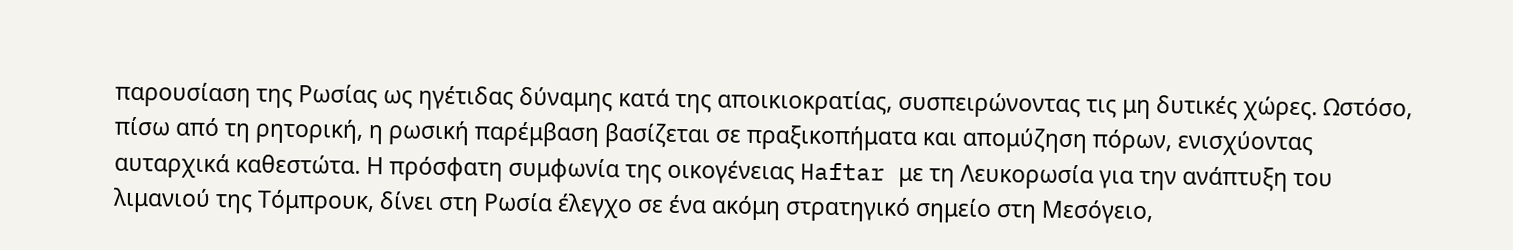παρουσίαση της Ρωσίας ως ηγέτιδας δύναμης κατά της αποικιοκρατίας, συσπειρώνοντας τις μη δυτικές χώρες. Ωστόσο, πίσω από τη ρητορική, η ρωσική παρέμβαση βασίζεται σε πραξικοπήματα και απομύζηση πόρων, ενισχύοντας αυταρχικά καθεστώτα. Η πρόσφατη συμφωνία της οικογένειας Haftar με τη Λευκορωσία για την ανάπτυξη του λιμανιού της Τόμπρουκ, δίνει στη Ρωσία έλεγχο σε ένα ακόμη στρατηγικό σημείο στη Μεσόγειο,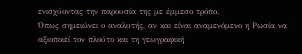ενισχύοντας την παρουσία της με έμμεσο τρόπο.
Όπως σημειώνει ο αναλυτής, αν και είναι αναμενόμενο η Ρωσία να αξιοποιεί τον πλούτο και τη γεωγραφική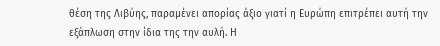θέση της Λιβύης, παραμένει απορίας άξιο γιατί η Ευρώπη επιτρέπει αυτή την εξάπλωση στην ίδια της την αυλή. Η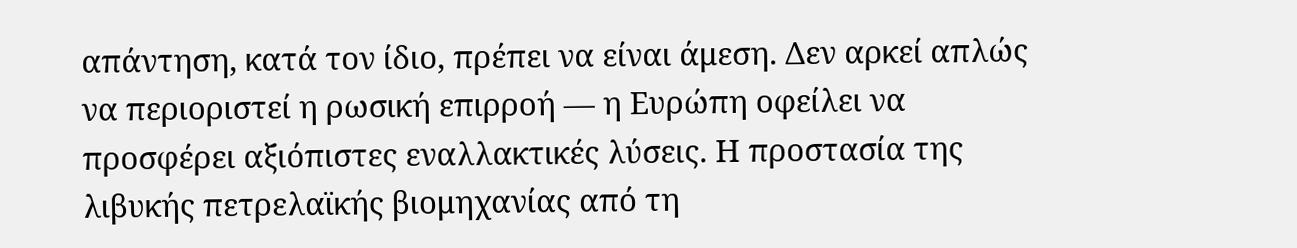απάντηση, κατά τον ίδιο, πρέπει να είναι άμεση. Δεν αρκεί απλώς να περιοριστεί η ρωσική επιρροή — η Ευρώπη οφείλει να προσφέρει αξιόπιστες εναλλακτικές λύσεις. Η προστασία της λιβυκής πετρελαϊκής βιομηχανίας από τη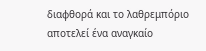διαφθορά και το λαθρεμπόριο αποτελεί ένα αναγκαίο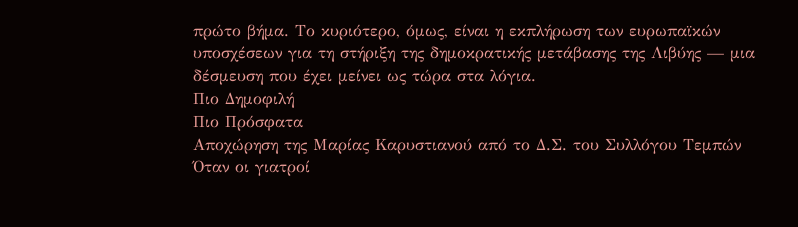πρώτο βήμα. Το κυριότερο, όμως, είναι η εκπλήρωση των ευρωπαϊκών υποσχέσεων για τη στήριξη της δημοκρατικής μετάβασης της Λιβύης — μια δέσμευση που έχει μείνει ως τώρα στα λόγια.
Πιο Δημοφιλή
Πιο Πρόσφατα
Αποχώρηση της Μαρίας Καρυστιανού από το Δ.Σ. του Συλλόγου Τεμπών
Όταν οι γιατροί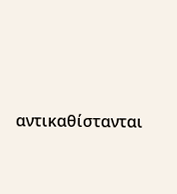αντικαθίστανται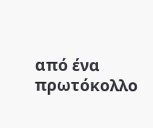από ένα πρωτόκολλο